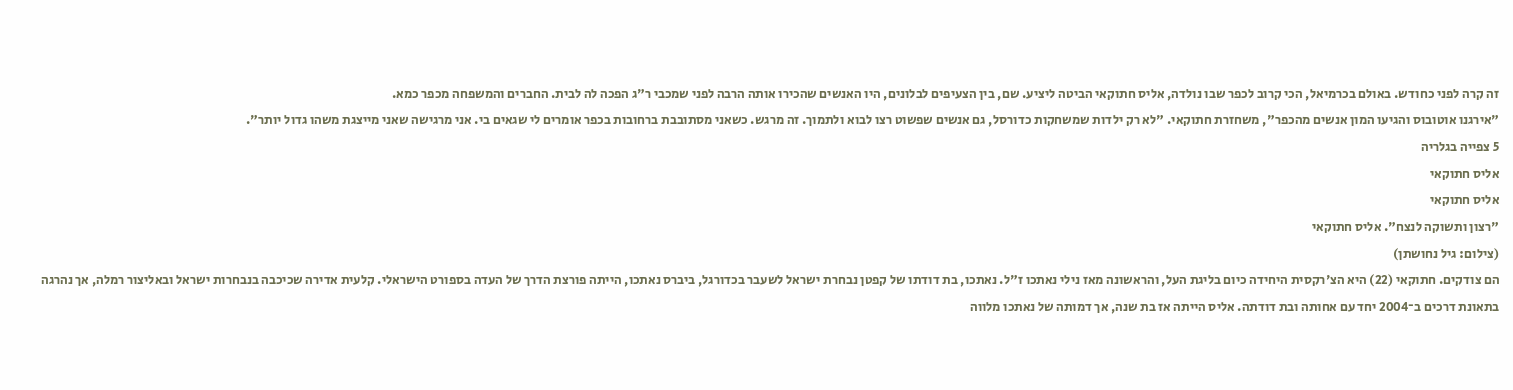זה קרה לפני כחודש. באולם בכרמיאל, הכי קרוב לכפר שבו נולדה, אליס חתוקאי הביטה ליציע. שם, בין הצעיפים לבלונים, היו האנשים שהכירו אותה הרבה לפני שמכבי ר"ג הפכה לה לבית. החברים והמשפחה מכפר כמא.
"אירגנו אוטובוס והגיעו המון אנשים מהכפר", משחזרת חתוקאי. "לא רק ילדות שמשחקות כדורסל, גם אנשים שפשוט רצו לבוא ולתמוך. זה מרגש. כשאני מסתובבת ברחובות בכפר אומרים לי שגאים בי. אני מרגישה שאני מייצגת משהו גדול יותר".
5 צפייה בגלריה
אליס חתוקאי
אליס חתוקאי
"רצון ותשוקה לנצח". אליס חתוקאי
(צילום: גיל נחושתן)
הם צודקים. חתוקאי (22) היא הצ'רקסית היחידה כיום בליגת העל, והראשונה מאז נילי נאתכו ז"ל. נאתכו, בת דודתו של קפטן נבחרת ישראל לשעבר בכדורגל, ביברס נאתכו, הייתה פורצת הדרך של העדה בספורט הישראלי. קלעית אדירה שכיכבה בנבחרות ישראל ובאליצור רמלה, אך נהרגה בתאונת דרכים ב־2004 יחד עם אחותה ובת דודתה. אליס הייתה אז בת שנה, אך דמותה של נאתכו מלווה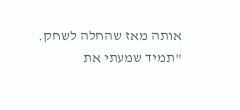אותה מאז שהחלה לשחק.
"תמיד שמעתי את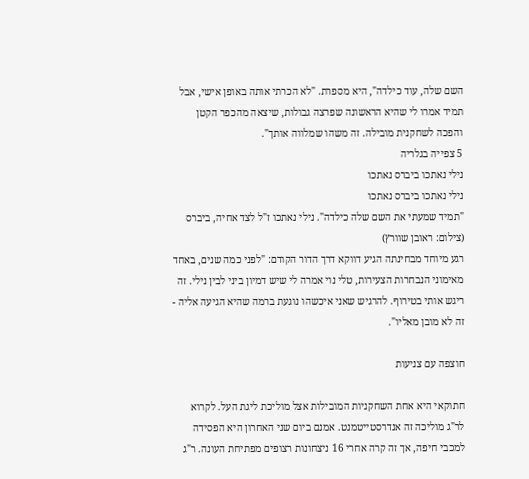השם שלה, עוד כילדה", היא מספרת. "לא הכרתי אותה באופן אישי, אבל תמיד אמרו לי שהיא הראשונה שפרצה גבולות, שיצאה מהכפר הקטן והפכה לשחקנית מובילה. זה משהו שמלווה אותך".
5 צפייה בגלריה
נילי נאתכו ביברס נאתכו
נילי נאתכו ביברס נאתכו
"תמיד שמעתי את השם שלה כילדה". נילי נאתכו ז"ל לצד אחיה, ביברס
(צילום: ראובן שוורץ)
רגע מיוחד מבחינתה הגיע דווקא דרך הדור הקודם: "לפני כמה שנים, באחד מאימוני הנבחרות הצעירות, טלי נוי אמרה לי שיש דמיון ביני לבין נילי. זה ריגש אותי בטירוף. להרגיש שאני איכשהו נוגעת ברמה שהיא הגיעה אליה - זה לא מובן מאליו".

חוצפה עם צניעות

חתוקאי היא אחת השחקניות המובילות אצל מוליכת ליגת העל. לקרוא לר"ג מוליכה זה אנדרסטייטמנט. אמנם ביום שני האחרון היא הפסידה למכבי חיפה, אך זה קרה אחרי 16 ניצחונות רצופים מפתיחת העונה. ר"ג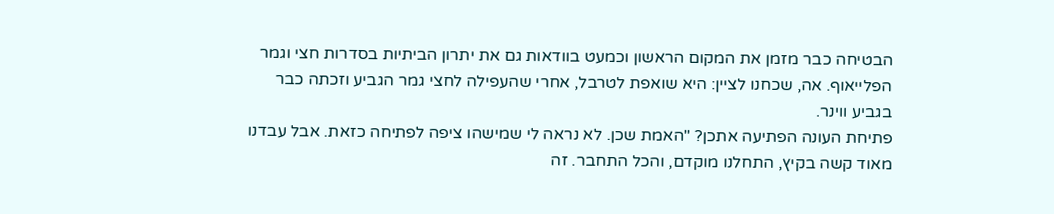הבטיחה כבר מזמן את המקום הראשון וכמעט בוודאות גם את יתרון הביתיות בסדרות חצי וגמר הפלייאוף. אה, שכחנו לציין: היא שואפת לטרבל, אחרי שהעפילה לחצי גמר הגביע וזכתה כבר בגביע ווינר.
פתיחת העונה הפתיעה אתכן? "האמת שכן. לא נראה לי שמישהו ציפה לפתיחה כזאת. אבל עבדנו מאוד קשה בקיץ, התחלנו מוקדם, והכל התחבר. זה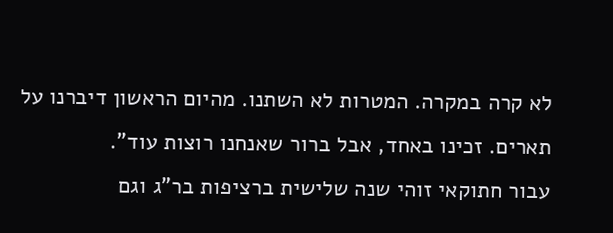לא קרה במקרה. המטרות לא השתנו. מהיום הראשון דיברנו על תארים. זכינו באחד, אבל ברור שאנחנו רוצות עוד".
עבור חתוקאי זוהי שנה שלישית ברציפות בר"ג וגם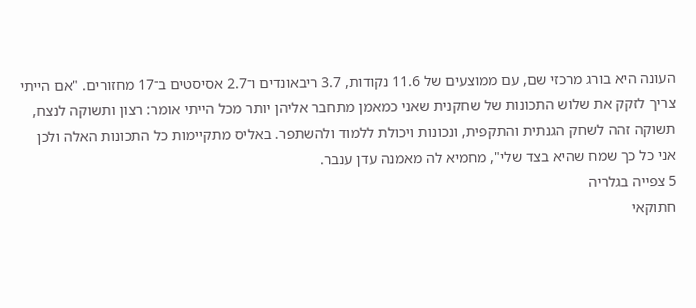העונה היא בורג מרכזי שם, עם ממוצעים של 11.6 נקודות, 3.7 ריבאונדים ו־2.7 אסיסטים ב־17 מחזורים. "אם הייתי צריך לזקק את שלוש התכונות של שחקנית שאני כמאמן מתחבר אליהן יותר מכל הייתי אומר: רצון ותשוקה לנצח, תשוקה זהה לשחק הגנתית והתקפית, ונכונות ויכולת ללמוד ולהשתפר. באליס מתקיימות כל התכונות האלה ולכן אני כל כך שמח שהיא בצד שלי", מחמיא לה מאמנה עדן ענבר.
5 צפייה בגלריה
חתוקאי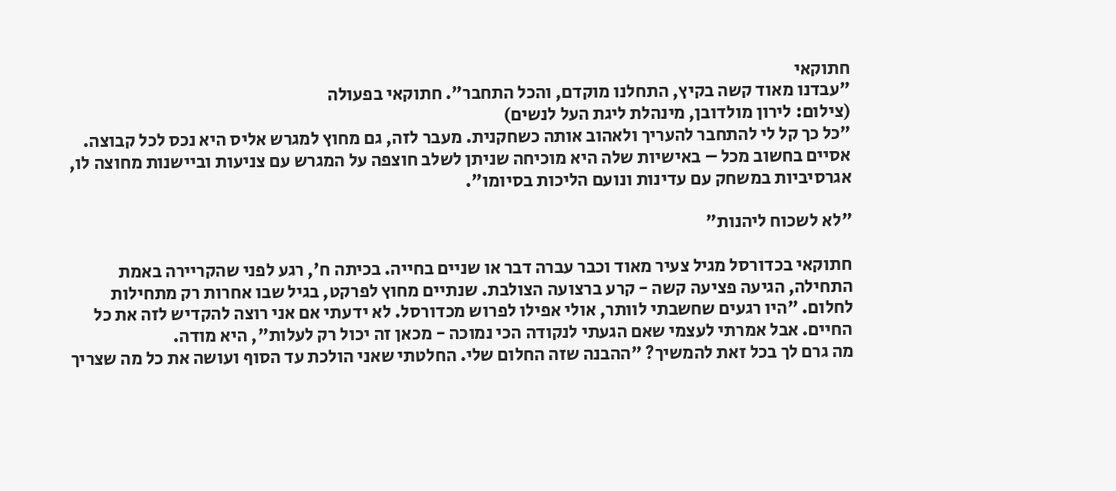חתוקאי
"עבדנו מאוד קשה בקיץ, התחלנו מוקדם, והכל התחבר". חתוקאי בפעולה
(צילום: לירון מולדובן, מינהלת ליגת העל לנשים)
"כל כך קל לי להתחבר להעריך ולאהוב אותה כשחקנית. מעבר לזה, גם מחוץ למגרש אליס היא נכס לכל קבוצה. אסיים בחשוב מכל – באישיות שלה היא מוכיחה שניתן לשלב חוצפה על המגרש עם צניעות וביישנות מחוצה לו, אגרסיביות במשחק עם עדינות ונועם הליכות בסיומו".

"לא לשכוח ליהנות"

חתוקאי בכדורסל מגיל צעיר מאוד וכבר עברה דבר או שניים בחייה. בכיתה ח', רגע לפני שהקריירה באמת התחילה, הגיעה פציעה קשה - קרע ברצועה הצולבת. שנתיים מחוץ לפרקט, בגיל שבו אחרות רק מתחילות לחלום. "היו רגעים שחשבתי לוותר, אולי אפילו לפרוש מכדורסל. לא ידעתי אם אני רוצה להקדיש לזה את כל החיים. אבל אמרתי לעצמי שאם הגעתי לנקודה הכי נמוכה - מכאן זה יכול רק לעלות", היא מודה.
מה גרם לך בכל זאת להמשיך? "ההבנה שזה החלום שלי. החלטתי שאני הולכת עד הסוף ועושה את כל מה שצריך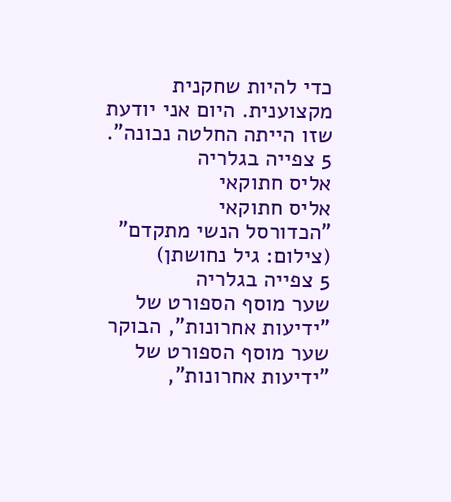כדי להיות שחקנית מקצוענית. היום אני יודעת שזו הייתה החלטה נכונה".
5 צפייה בגלריה
אליס חתוקאי
אליס חתוקאי
"הכדורסל הנשי מתקדם"
(צילום: גיל נחושתן)
5 צפייה בגלריה
שער מוסף הספורט של "ידיעות אחרונות", הבוקר
שער מוסף הספורט של "ידיעות אחרונות",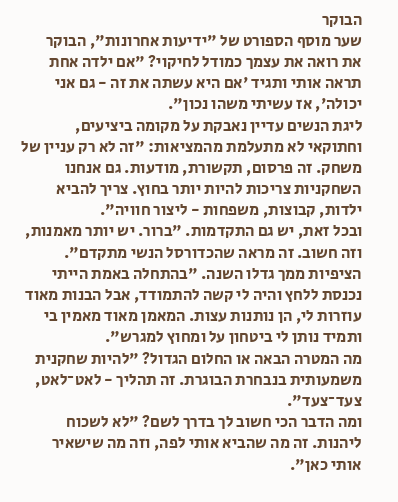הבוקר
שער מוסף הספורט של "ידיעות אחרונות", הבוקר
את רואה את עצמך כמודל לחיקוי? "אם ילדה אחת תראה אותי ותגיד 'אם היא עשתה את זה - גם אני יכולה', אז עשיתי משהו נכון".
ליגת הנשים עדיין נאבקת על מקומה ביציעים, וחתוקאי לא מתעלמת מהמציאות: "זה לא רק עניין של משחק. זה פרסום, תקשורת, מודעות. גם אנחנו השחקניות צריכות להיות יותר בחוץ. צריך להביא ילדות, קבוצות, משפחות - ליצור חוויה".
ובכל זאת, יש גם התקדמות. "ברור. יש יותר מאמנות, וזה חשוב. זה מראה שהכדורסל הנשי מתקדם".
הציפיות ממך גדלו השנה. "בהתחלה באמת הייתי נכנסת ללחץ והיה לי קשה להתמודד, אבל הבנות מאוד עוזרות לי, הן נותנות עצות. המאמן מאוד מאמין בי ותמיד נותן לי ביטחון על ומחוץ למגרש".
מה המטרה הבאה או החלום הגדול? "להיות שחקנית משמעותית בנבחרת הבוגרת. זה תהליך - לאט־לאט, צעד־צעד".
ומה הדבר הכי חשוב לך בדרך לשם? "לא לשכוח ליהנות. זה מה שהביא אותי לפה, וזה מה שישאיר אותי כאן".